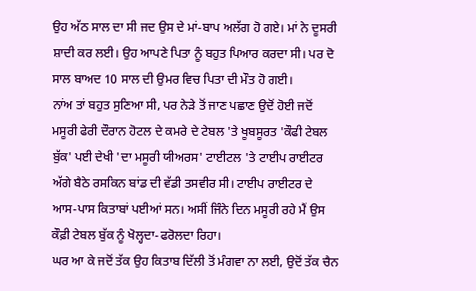ਉਹ ਅੱਠ ਸਾਲ ਦਾ ਸੀ ਜਦ ਉਸ ਦੇ ਮਾਂ-ਬਾਪ ਅਲੱਗ ਹੋ ਗਏ। ਮਾਂ ਨੇ ਦੂਸਰੀ ਸ਼ਾਦੀ ਕਰ ਲਈ। ਉਹ ਆਪਣੇ ਪਿਤਾ ਨੂੰ ਬਹੁਤ ਪਿਆਰ ਕਰਦਾ ਸੀ। ਪਰ ਦੋ ਸਾਲ ਬਾਅਦ 10 ਸਾਲ ਦੀ ਉਮਰ ਵਿਚ ਪਿਤਾ ਦੀ ਮੌਤ ਹੋ ਗਈ।
ਨਾਂਅ ਤਾਂ ਬਹੁਤ ਸੁਣਿਆ ਸੀ, ਪਰ ਨੇੜੇ ਤੋਂ ਜਾਣ ਪਛਾਣ ਉਦੋਂ ਹੋਈ ਜਦੋਂ ਮਸੂਰੀ ਫੇਰੀ ਦੌਰਾਨ ਹੋਟਲ ਦੇ ਕਮਰੇ ਦੇ ਟੇਬਲ 'ਤੇ ਖੂਬਸੂਰਤ 'ਕੌਫੀ ਟੇਬਲ ਬੁੱਕ' ਪਈ ਦੇਖੀ 'ਦਾ ਮਸੂਰੀ ਯੀਅਰਸ' ਟਾਈਟਲ 'ਤੇ ਟਾਈਪ ਰਾਈਟਰ ਅੱਗੇ ਬੈਠੇ ਰਸਕਿਨ ਬਾਂਡ ਦੀ ਵੱਡੀ ਤਸਵੀਰ ਸੀ। ਟਾਈਪ ਰਾਈਟਰ ਦੇ ਆਸ-ਪਾਸ ਕਿਤਾਬਾਂ ਪਈਆਂ ਸਨ। ਅਸੀਂ ਜਿੰਨੇ ਦਿਨ ਮਸੂਰੀ ਰਹੇ ਮੈਂ ਉਸ ਕੌਫ਼ੀ ਟੇਬਲ ਬੁੱਕ ਨੂੰ ਖੋਲ੍ਹਦਾ-ਫਰੋਲਦਾ ਰਿਹਾ।
ਘਰ ਆ ਕੇ ਜਦੋਂ ਤੱਕ ਉਹ ਕਿਤਾਬ ਦਿੱਲੀ ਤੋਂ ਮੰਗਵਾ ਨਾ ਲਈ, ਉਦੋਂ ਤੱਕ ਚੈਨ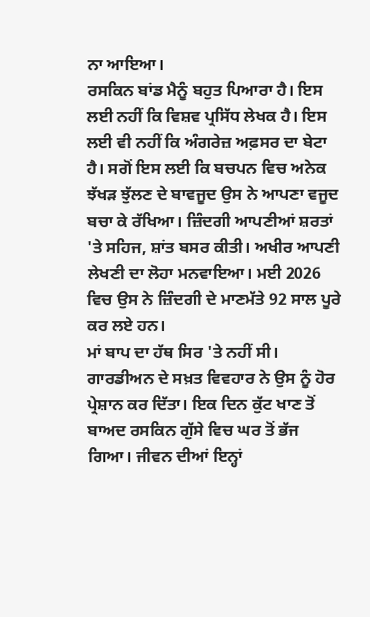ਨਾ ਆਇਆ।
ਰਸਕਿਨ ਬਾਂਡ ਮੈਨੂੰ ਬਹੁਤ ਪਿਆਰਾ ਹੈ। ਇਸ ਲਈ ਨਹੀਂ ਕਿ ਵਿਸ਼ਵ ਪ੍ਰਸਿੱਧ ਲੇਖਕ ਹੈ। ਇਸ ਲਈ ਵੀ ਨਹੀਂ ਕਿ ਅੰਗਰੇਜ਼ ਅਫ਼ਸਰ ਦਾ ਬੇਟਾ ਹੈ। ਸਗੋਂ ਇਸ ਲਈ ਕਿ ਬਚਪਨ ਵਿਚ ਅਨੇਕ ਝੱਖੜ ਝੁੱਲਣ ਦੇ ਬਾਵਜੂਦ ਉਸ ਨੇ ਆਪਣਾ ਵਜੂਦ ਬਚਾ ਕੇ ਰੱਖਿਆ। ਜ਼ਿੰਦਗੀ ਆਪਣੀਆਂ ਸ਼ਰਤਾਂ 'ਤੇ ਸਹਿਜ, ਸ਼ਾਂਤ ਬਸਰ ਕੀਤੀ। ਅਖੀਰ ਆਪਣੀ ਲੇਖਣੀ ਦਾ ਲੋਹਾ ਮਨਵਾਇਆ। ਮਈ 2026 ਵਿਚ ਉਸ ਨੇ ਜ਼ਿੰਦਗੀ ਦੇ ਮਾਣਮੱਤੇ 92 ਸਾਲ ਪੂਰੇ ਕਰ ਲਏ ਹਨ।
ਮਾਂ ਬਾਪ ਦਾ ਹੱਥ ਸਿਰ 'ਤੇ ਨਹੀਂ ਸੀ। ਗਾਰਡੀਅਨ ਦੇ ਸਖ਼ਤ ਵਿਵਹਾਰ ਨੇ ਉਸ ਨੂੰ ਹੋਰ ਪ੍ਰੇਸ਼ਾਨ ਕਰ ਦਿੱਤਾ। ਇਕ ਦਿਨ ਕੁੱਟ ਖਾਣ ਤੋਂ ਬਾਅਦ ਰਸਕਿਨ ਗੁੱਸੇ ਵਿਚ ਘਰ ਤੋਂ ਭੱਜ ਗਿਆ। ਜੀਵਨ ਦੀਆਂ ਇਨ੍ਹਾਂ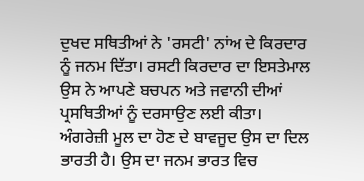ਦੁਖਦ ਸਥਿਤੀਆਂ ਨੇ 'ਰਸਟੀ' ਨਾਂਅ ਦੇ ਕਿਰਦਾਰ ਨੂੰ ਜਨਮ ਦਿੱਤਾ। ਰਸਟੀ ਕਿਰਦਾਰ ਦਾ ਇਸਤੇਮਾਲ ਉਸ ਨੇ ਆਪਣੇ ਬਚਪਨ ਅਤੇ ਜਵਾਨੀ ਦੀਆਂ ਪ੍ਰਸਥਿਤੀਆਂ ਨੂੰ ਦਰਸਾਉਣ ਲਈ ਕੀਤਾ।
ਅੰਗਰੇਜ਼ੀ ਮੂਲ ਦਾ ਹੋਣ ਦੇ ਬਾਵਜੂਦ ਉਸ ਦਾ ਦਿਲ ਭਾਰਤੀ ਹੈ। ਉਸ ਦਾ ਜਨਮ ਭਾਰਤ ਵਿਚ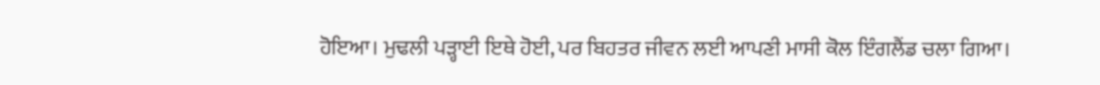ਹੋਇਆ। ਮੁਢਲੀ ਪੜ੍ਹਾਈ ਇਥੇ ਹੋਈ, ਪਰ ਬਿਹਤਰ ਜੀਵਨ ਲਈ ਆਪਣੀ ਮਾਸੀ ਕੋਲ ਇੰਗਲੈਂਡ ਚਲਾ ਗਿਆ।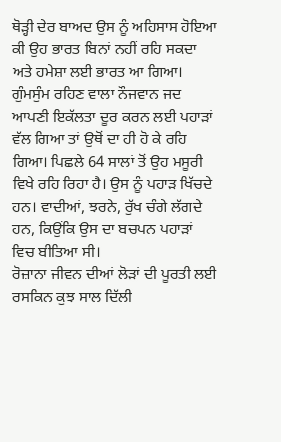ਥੋੜ੍ਹੀ ਦੇਰ ਬਾਅਦ ਉਸ ਨੂੰ ਅਹਿਸਾਸ ਹੋਇਆ ਕੀ ਉਹ ਭਾਰਤ ਬਿਨਾਂ ਨਹੀਂ ਰਹਿ ਸਕਦਾ ਅਤੇ ਹਮੇਸ਼ਾ ਲਈ ਭਾਰਤ ਆ ਗਿਆ।
ਗੁੰਮਸੁੰਮ ਰਹਿਣ ਵਾਲਾ ਨੌਜਵਾਨ ਜਦ ਆਪਣੀ ਇਕੱਲਤਾ ਦੂਰ ਕਰਨ ਲਈ ਪਹਾੜਾਂ ਵੱਲ ਗਿਆ ਤਾਂ ਉਥੋਂ ਦਾ ਹੀ ਹੋ ਕੇ ਰਹਿ ਗਿਆ। ਪਿਛਲੇ 64 ਸਾਲਾਂ ਤੋਂ ਉਹ ਮਸੂਰੀ ਵਿਖੇ ਰਹਿ ਰਿਹਾ ਹੈ। ਉਸ ਨੂੰ ਪਹਾੜ ਖਿੱਚਦੇ ਹਨ। ਵਾਦੀਆਂ, ਝਰਨੇ, ਰੁੱਖ ਚੰਗੇ ਲੱਗਦੇ ਹਨ, ਕਿਉਂਕਿ ਉਸ ਦਾ ਬਚਪਨ ਪਹਾੜਾਂ ਵਿਚ ਬੀਤਿਆ ਸੀ।
ਰੋਜ਼ਾਨਾ ਜੀਵਨ ਦੀਆਂ ਲੋੜਾਂ ਦੀ ਪੂਰਤੀ ਲਈ ਰਸਕਿਨ ਕੁਝ ਸਾਲ ਦਿੱਲੀ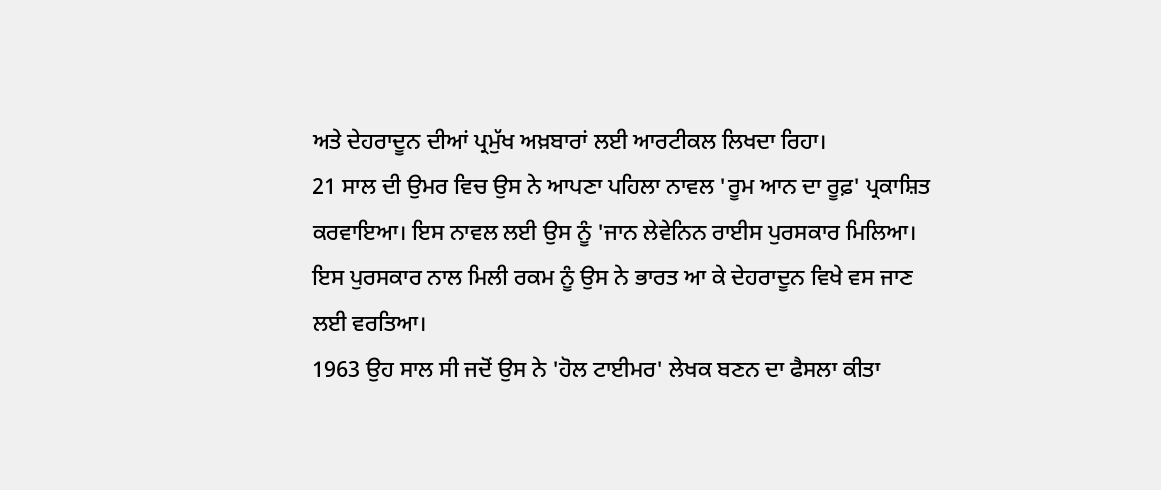ਅਤੇ ਦੇਹਰਾਦੂਨ ਦੀਆਂ ਪ੍ਰਮੁੱਖ ਅਖ਼ਬਾਰਾਂ ਲਈ ਆਰਟੀਕਲ ਲਿਖਦਾ ਰਿਹਾ।
21 ਸਾਲ ਦੀ ਉਮਰ ਵਿਚ ਉਸ ਨੇ ਆਪਣਾ ਪਹਿਲਾ ਨਾਵਲ 'ਰੂਮ ਆਨ ਦਾ ਰੂਫ਼' ਪ੍ਰਕਾਸ਼ਿਤ ਕਰਵਾਇਆ। ਇਸ ਨਾਵਲ ਲਈ ਉਸ ਨੂੰ 'ਜਾਨ ਲੇਵੇਨਿਨ ਰਾਈਸ ਪੁਰਸਕਾਰ ਮਿਲਿਆ। ਇਸ ਪੁਰਸਕਾਰ ਨਾਲ ਮਿਲੀ ਰਕਮ ਨੂੰ ਉਸ ਨੇ ਭਾਰਤ ਆ ਕੇ ਦੇਹਰਾਦੂਨ ਵਿਖੇ ਵਸ ਜਾਣ ਲਈ ਵਰਤਿਆ।
1963 ਉਹ ਸਾਲ ਸੀ ਜਦੋਂ ਉਸ ਨੇ 'ਹੋਲ ਟਾਈਮਰ' ਲੇਖਕ ਬਣਨ ਦਾ ਫੈਸਲਾ ਕੀਤਾ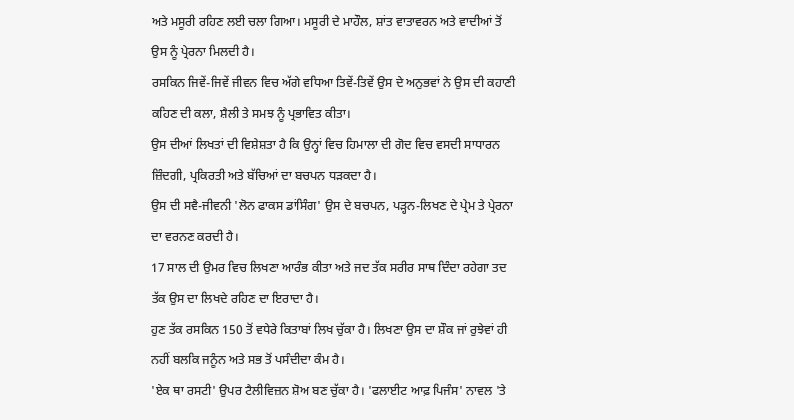ਅਤੇ ਮਸੂਰੀ ਰਹਿਣ ਲਈ ਚਲਾ ਗਿਆ। ਮਸੂਰੀ ਦੇ ਮਾਹੌਲ, ਸ਼ਾਂਤ ਵਾਤਾਵਰਨ ਅਤੇ ਵਾਦੀਆਂ ਤੋਂ ਉਸ ਨੂੰ ਪ੍ਰੇਰਨਾ ਮਿਲਦੀ ਹੈ।
ਰਸਕਿਨ ਜਿਵੇਂ-ਜਿਵੇਂ ਜੀਵਨ ਵਿਚ ਅੱਗੇ ਵਧਿਆ ਤਿਵੇਂ-ਤਿਵੇਂ ਉਸ ਦੇ ਅਨੁਭਵਾਂ ਨੇ ਉਸ ਦੀ ਕਹਾਣੀ ਕਹਿਣ ਦੀ ਕਲਾ, ਸ਼ੈਲੀ ਤੇ ਸਮਝ ਨੂੰ ਪ੍ਰਭਾਵਿਤ ਕੀਤਾ।
ਉਸ ਦੀਆਂ ਲਿਖਤਾਂ ਦੀ ਵਿਸ਼ੇਸ਼ਤਾ ਹੈ ਕਿ ਉਨ੍ਹਾਂ ਵਿਚ ਹਿਮਾਲਾ ਦੀ ਗੋਦ ਵਿਚ ਵਸਦੀ ਸਾਧਾਰਨ ਜ਼ਿੰਦਗੀ, ਪ੍ਰਕਿਰਤੀ ਅਤੇ ਬੱਚਿਆਂ ਦਾ ਬਚਪਨ ਧੜਕਦਾ ਹੈ।
ਉਸ ਦੀ ਸਵੈ-ਜੀਵਨੀ 'ਲੋਨ ਫਾਕਸ ਡਾਂਸਿੰਗ' ਉਸ ਦੇ ਬਚਪਨ, ਪੜ੍ਹਨ-ਲਿਖਣ ਦੇ ਪ੍ਰੇਮ ਤੇ ਪ੍ਰੇਰਨਾ ਦਾ ਵਰਨਣ ਕਰਦੀ ਹੈ।
17 ਸਾਲ ਦੀ ਉਮਰ ਵਿਚ ਲਿਖਣਾ ਆਰੰਭ ਕੀਤਾ ਅਤੇ ਜਦ ਤੱਕ ਸਰੀਰ ਸਾਥ ਦਿੰਦਾ ਰਹੇਗਾ ਤਦ ਤੱਕ ਉਸ ਦਾ ਲਿਖਦੇ ਰਹਿਣ ਦਾ ਇਰਾਦਾ ਹੈ।
ਹੁਣ ਤੱਕ ਰਸਕਿਨ 150 ਤੋਂ ਵਧੇਰੇ ਕਿਤਾਬਾਂ ਲਿਖ ਚੁੱਕਾ ਹੈ। ਲਿਖਣਾ ਉਸ ਦਾ ਸ਼ੌਕ ਜਾਂ ਰੁਝੇਵਾਂ ਹੀ ਨਹੀਂ ਬਲਕਿ ਜਨੂੰਨ ਅਤੇ ਸਭ ਤੋਂ ਪਸੰਦੀਦਾ ਕੰਮ ਹੈ।
'ਏਕ ਥਾ ਰਸਟੀ' ਉਪਰ ਟੈਲੀਵਿਜ਼ਨ ਸ਼ੋਅ ਬਣ ਚੁੱਕਾ ਹੈ। 'ਫਲਾਈਟ ਆਫ਼ ਪਿਜੰਸ' ਨਾਵਲ 'ਤੇ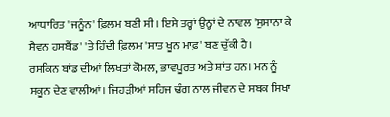ਆਧਾਰਿਤ 'ਜਨੂੰਨ' ਫ਼ਿਲਮ ਬਣੀ ਸੀ। ਇਸੇ ਤਰ੍ਹਾਂ ਉਨ੍ਹਾਂ ਦੇ ਨਾਵਲ 'ਸੁਸਾਨਾ ਕੇ ਸੈਵਨ ਹਸਬੈਂਡ' 'ਤੇ ਹਿੰਦੀ ਫ਼ਿਲਮ 'ਸਾਤ ਖੂਨ ਮਾਫ਼' ਬਣ ਚੁੱਕੀ ਹੈ।
ਰਸਕਿਨ ਬਾਂਡ ਦੀਆਂ ਲਿਖਤਾਂ ਕੋਮਲ, ਭਾਵਪੂਰਤ ਅਤੇ ਸ਼ਾਂਤ ਹਨ। ਮਨ ਨੂੰ ਸਕੂਨ ਦੇਣ ਵਾਲੀਆਂ। ਜਿਹੜੀਆਂ ਸਹਿਜ ਢੰਗ ਨਾਲ ਜੀਵਨ ਦੇ ਸਬਕ ਸਿਖਾ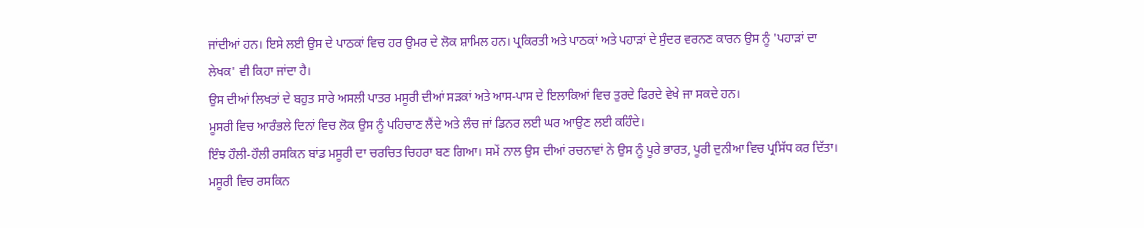ਜਾਂਦੀਆਂ ਹਨ। ਇਸੇ ਲਈ ਉਸ ਦੇ ਪਾਠਕਾਂ ਵਿਚ ਹਰ ਉਮਰ ਦੇ ਲੋਕ ਸ਼ਾਮਿਲ ਹਨ। ਪ੍ਰਕਿਰਤੀ ਅਤੇ ਪਾਠਕਾਂ ਅਤੇ ਪਹਾੜਾਂ ਦੇ ਸੁੰਦਰ ਵਰਨਣ ਕਾਰਨ ਉਸ ਨੂੰ 'ਪਹਾੜਾਂ ਦਾ ਲੇਖਕ' ਵੀ ਕਿਹਾ ਜਾਂਦਾ ਹੈ।
ਉਸ ਦੀਆਂ ਲਿਖਤਾਂ ਦੇ ਬਹੁਤ ਸਾਰੇ ਅਸਲੀ ਪਾਤਰ ਮਸੂਰੀ ਦੀਆਂ ਸੜਕਾਂ ਅਤੇ ਆਸ-ਪਾਸ ਦੇ ਇਲਾਕਿਆਂ ਵਿਚ ਤੁਰਦੇ ਫਿਰਦੇ ਵੇਖੇ ਜਾ ਸਕਦੇ ਹਨ।
ਮੂਸਰੀ ਵਿਚ ਆਰੰਭਲੇ ਦਿਨਾਂ ਵਿਚ ਲੋਕ ਉਸ ਨੂੰ ਪਹਿਚਾਣ ਲੈਂਦੇ ਅਤੇ ਲੰਚ ਜਾਂ ਡਿਨਰ ਲਈ ਘਰ ਆਉਣ ਲਈ ਕਹਿੰਦੇ।
ਇੰਝ ਹੌਲੀ-ਹੌਲੀ ਰਸਕਿਨ ਬਾਂਡ ਮਸੂਰੀ ਦਾ ਚਰਚਿਤ ਚਿਹਰਾ ਬਣ ਗਿਆ। ਸਮੇਂ ਨਾਲ ਉਸ ਦੀਆਂ ਰਚਨਾਵਾਂ ਨੇ ਉਸ ਨੂੰ ਪੂਰੇ ਭਾਰਤ, ਪੂਰੀ ਦੁਨੀਆ ਵਿਚ ਪ੍ਰਸਿੱਧ ਕਰ ਦਿੱਤਾ।
ਮਸੂਰੀ ਵਿਚ ਰਸਕਿਨ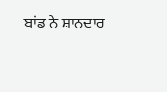ਬਾਂਡ ਨੇ ਸ਼ਾਨਦਾਰ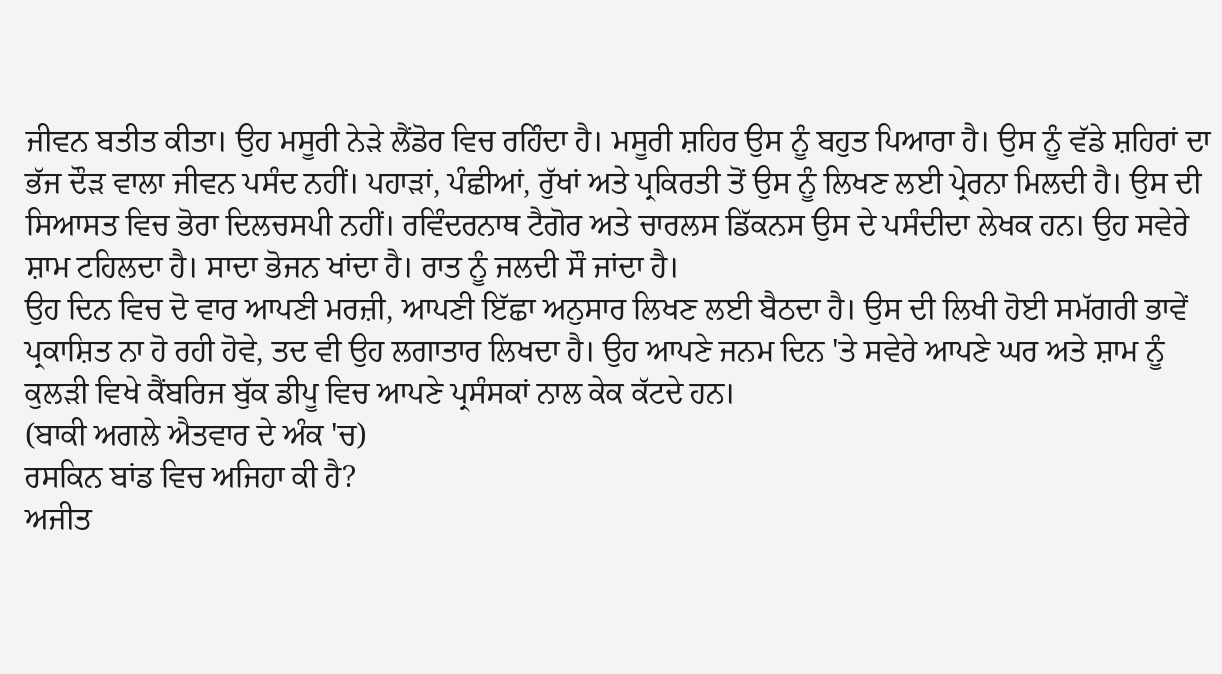ਜੀਵਨ ਬਤੀਤ ਕੀਤਾ। ਉਹ ਮਸੂਰੀ ਨੇੜੇ ਲੈਂਡੋਰ ਵਿਚ ਰਹਿੰਦਾ ਹੈ। ਮਸੂਰੀ ਸ਼ਹਿਰ ਉਸ ਨੂੰ ਬਹੁਤ ਪਿਆਰਾ ਹੈ। ਉਸ ਨੂੰ ਵੱਡੇ ਸ਼ਹਿਰਾਂ ਦਾ ਭੱਜ ਦੌੜ ਵਾਲਾ ਜੀਵਨ ਪਸੰਦ ਨਹੀਂ। ਪਹਾੜਾਂ, ਪੰਛੀਆਂ, ਰੁੱਖਾਂ ਅਤੇ ਪ੍ਰਕਿਰਤੀ ਤੋਂ ਉਸ ਨੂੰ ਲਿਖਣ ਲਈ ਪ੍ਰੇਰਨਾ ਮਿਲਦੀ ਹੈ। ਉਸ ਦੀ ਸਿਆਸਤ ਵਿਚ ਭੋਰਾ ਦਿਲਚਸਪੀ ਨਹੀਂ। ਰਵਿੰਦਰਨਾਥ ਟੈਗੋਰ ਅਤੇ ਚਾਰਲਸ ਡਿੱਕਨਸ ਉਸ ਦੇ ਪਸੰਦੀਦਾ ਲੇਖਕ ਹਨ। ਉਹ ਸਵੇਰੇ ਸ਼ਾਮ ਟਹਿਲਦਾ ਹੈ। ਸਾਦਾ ਭੋਜਨ ਖਾਂਦਾ ਹੈ। ਰਾਤ ਨੂੰ ਜਲਦੀ ਸੌ ਜਾਂਦਾ ਹੈ।
ਉਹ ਦਿਨ ਵਿਚ ਦੋ ਵਾਰ ਆਪਣੀ ਮਰਜ਼ੀ, ਆਪਣੀ ਇੱਛਾ ਅਨੁਸਾਰ ਲਿਖਣ ਲਈ ਬੈਠਦਾ ਹੈ। ਉਸ ਦੀ ਲਿਖੀ ਹੋਈ ਸਮੱਗਰੀ ਭਾਵੇਂ ਪ੍ਰਕਾਸ਼ਿਤ ਨਾ ਹੋ ਰਹੀ ਹੋਵੇ, ਤਦ ਵੀ ਉਹ ਲਗਾਤਾਰ ਲਿਖਦਾ ਹੈ। ਉਹ ਆਪਣੇ ਜਨਮ ਦਿਨ 'ਤੇ ਸਵੇਰੇ ਆਪਣੇ ਘਰ ਅਤੇ ਸ਼ਾਮ ਨੂੰ ਕੁਲੜੀ ਵਿਖੇ ਕੈਂਬਰਿਜ ਬੁੱਕ ਡੀਪੂ ਵਿਚ ਆਪਣੇ ਪ੍ਰਸੰਸਕਾਂ ਨਾਲ ਕੇਕ ਕੱਟਦੇ ਹਨ।
(ਬਾਕੀ ਅਗਲੇ ਐਤਵਾਰ ਦੇ ਅੰਕ 'ਚ)
ਰਸਕਿਨ ਬਾਂਡ ਵਿਚ ਅਜਿਹਾ ਕੀ ਹੈ?
ਅਜੀਤ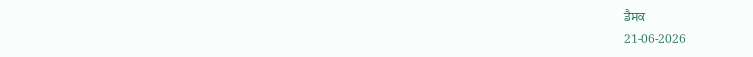ਡੈਸਕ
21-06-2026